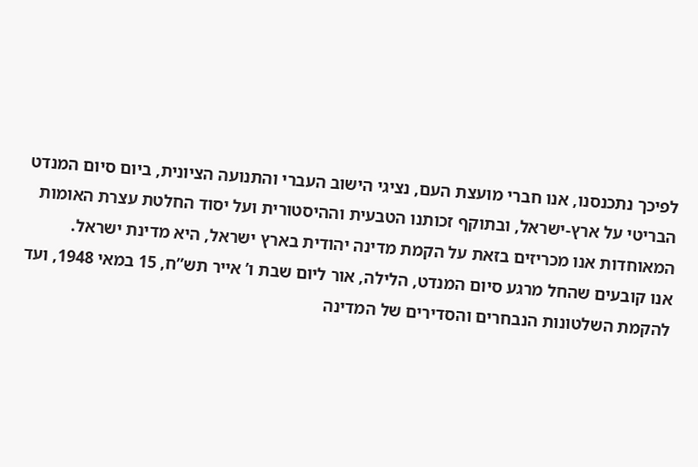לפיכך נתכנסנו, אנו חברי מועצת העם, נציגי הישוב העברי והתנועה הציונית, ביום סיום המנדט הבריטי על ארץ-ישראל, ובתוקף זכותנו הטבעית וההיסטורית ועל יסוד החלטת עצרת האומות המאוחדות אנו מכריזים בזאת על הקמת מדינה יהודית בארץ ישראל, היא מדינת ישראל.
אנו קובעים שהחל מרגע סיום המנדט, הלילה, אור ליום שבת ו’ אייר תש”ח, 15 במאי 1948, ועד להקמת השלטונות הנבחרים והסדירים של המדינה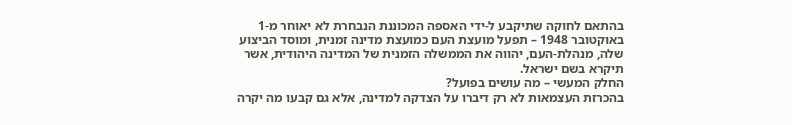בהתאם לחוקה שתיקבע ל-ידי האספה המכוננת הנבחרת לא יאוחר מ-1 באוקטובר 1948 – תפעל מועצת העם כמועצת מדינה זמנית, ומוסד הביצוע שלה, מנהלת-העם, יהווה את הממשלה הזמנית של המדינה היהודית, אשר תיקרא בשם ישראל.
החלק המעשי – מה עושים בפועל?
בהכרזת העצמאות לא רק דיברו על הצדקה למדינה, אלא גם קבעו מה יקרה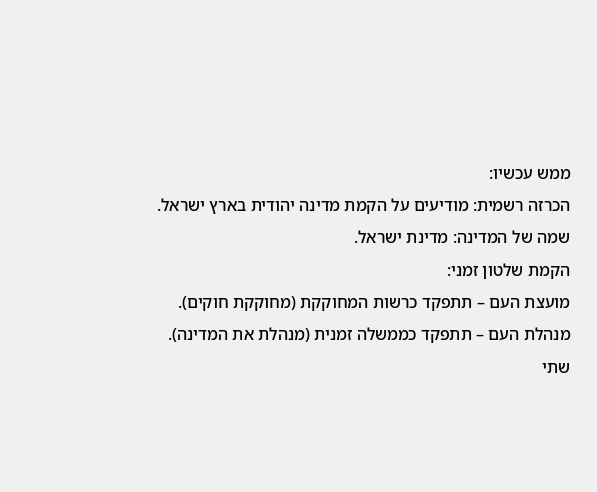ממש עכשיו:
הכרזה רשמית: מודיעים על הקמת מדינה יהודית בארץ ישראל.
שמה של המדינה: מדינת ישראל.
הקמת שלטון זמני:
מועצת העם – תתפקד כרשות המחוקקת (מחוקקת חוקים).
מנהלת העם – תתפקד כממשלה זמנית (מנהלת את המדינה).
שתי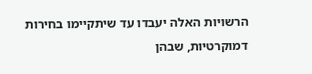הרשויות האלה יעבדו עד שיתקיימו בחירות דמוקרטיות, שבהן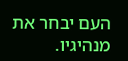העם יבחר את מנהיגיו.